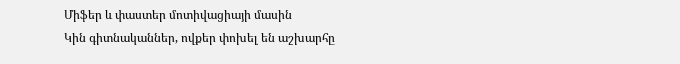Միֆեր և փաստեր մոտիվացիայի մասին
Կին գիտնականներ, ովքեր փոխել են աշխարհը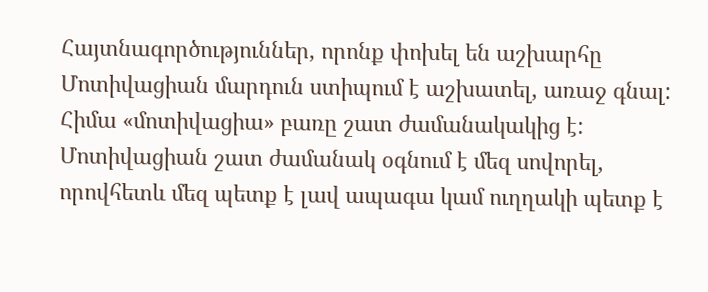Հայտնագործություններ, որոնք փոխել են աշխարհը
Մոտիվացիան մարդուն ստիպում է աշխատել, առաջ գնալ: Հիմա «մոտիվացիա» բառը շատ ժամանակակից է: Մոտիվացիան շատ ժամանակ օգնում է մեզ սովորել, որովհետև մեզ պետք է լավ ապագա կամ ուղղակի պետք է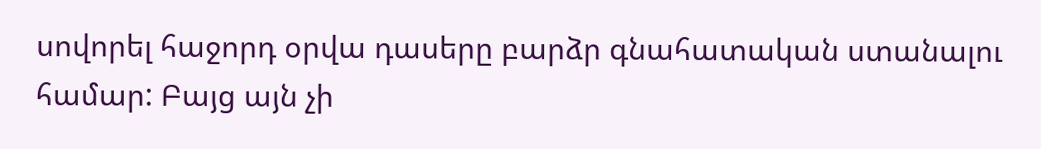սովորել հաջորդ օրվա դասերը բարձր գնահատական ստանալու համար: Բայց այն չի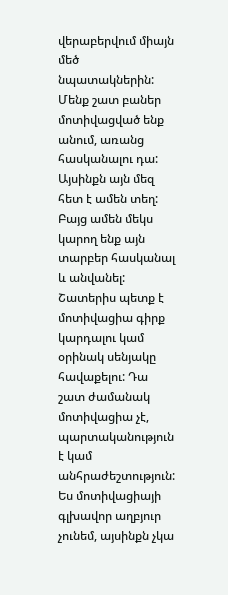վերաբերվում միայն մեծ նպատակներին: Մենք շատ բաներ մոտիվացված ենք անում, առանց հասկանալու դա: Այսինքն այն մեզ հետ է ամեն տեղ: Բայց ամեն մեկս կարող ենք այն տարբեր հասկանալ և անվանել: Շատերիս պետք է մոտիվացիա գիրք կարդալու կամ օրինակ սենյակը հավաքելու: Դա շատ ժամանակ մոտիվացիա չէ, պարտականություն է կամ անհրաժեշտություն: Ես մոտիվացիայի գլխավոր աղբյուր չունեմ, այսինքն չկա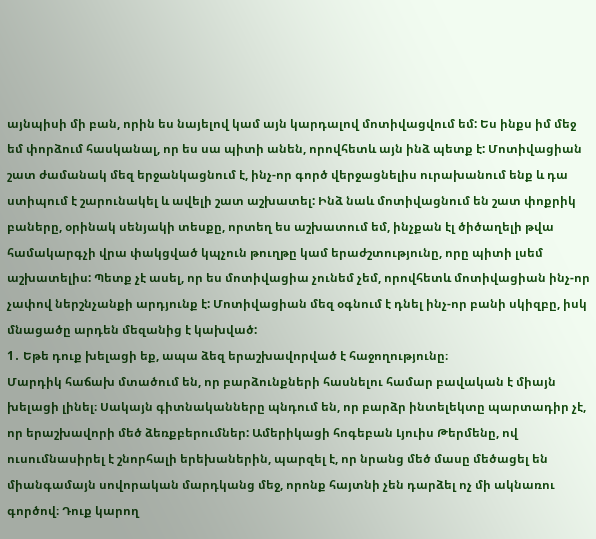այնպիսի մի բան, որին ես նայելով կամ այն կարդալով մոտիվացվում եմ: Ես ինքս իմ մեջ եմ փորձում հասկանալ, որ ես սա պիտի անեն, որովհետև այն ինձ պետք է: Մոտիվացիան շատ ժամանակ մեզ երջանկացնում է, ինչ-որ գործ վերջացնելիս ուրախանում ենք և դա ստիպում է շարունակել և ավելի շատ աշխատել: Ինձ նաև մոտիվացնում են շատ փոքրիկ բաները, օրինակ սենյակի տեսքը, որտեղ ես աշխատում եմ, ինչքան էլ ծիծաղելի թվա համակարգչի վրա փակցված կպչուն թուղթը կամ երաժշտությունը, որը պիտի լսեմ աշխատելիս: Պետք չէ ասել, որ ես մոտիվացիա չունեմ չեմ, որովհետև մոտիվացիան ինչ-որ չափով ներշնչանքի արդյունք է: Մոտիվացիան մեզ օգնում է դնել ինչ-որ բանի սկիզբը, իսկ մնացածը արդեն մեզանից է կախված:
1․ Եթե դուք խելացի եք, ապա ձեզ երաշխավորված է հաջողությունը։
Մարդիկ հաճախ մտածում են, որ բարձունքների հասնելու համար բավական է միայն խելացի լինել։ Սակայն գիտնականները պնդում են, որ բարձր ինտելեկտը պարտադիր չէ, որ երաշխավորի մեծ ձեռքբերումներ: Ամերիկացի հոգեբան Լյուիս Թերմենը, ով ուսումնասիրել է շնորհալի երեխաներին, պարզել է, որ նրանց մեծ մասը մեծացել են միանգամայն սովորական մարդկանց մեջ, որոնք հայտնի չեն դարձել ոչ մի ակնառու գործով։ Դուք կարող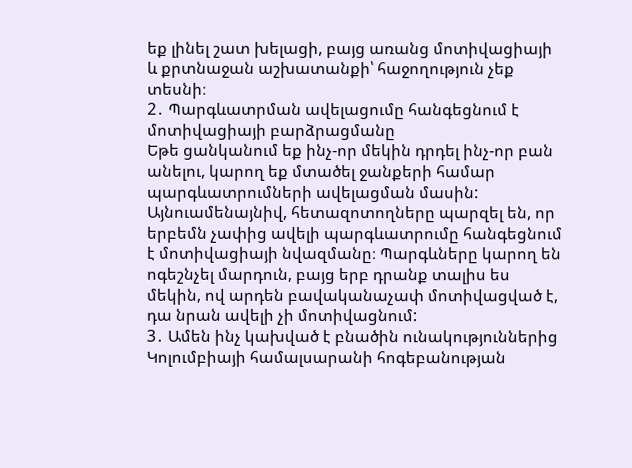եք լինել շատ խելացի, բայց առանց մոտիվացիայի և քրտնաջան աշխատանքի՝ հաջողություն չեք տեսնի։
2․ Պարգևատրման ավելացումը հանգեցնում է մոտիվացիայի բարձրացմանը
Եթե ցանկանում եք ինչ-որ մեկին դրդել ինչ-որ բան անելու, կարող եք մտածել ջանքերի համար պարգևատրումների ավելացման մասին: Այնուամենայնիվ, հետազոտողները պարզել են, որ երբեմն չափից ավելի պարգևատրումը հանգեցնում է մոտիվացիայի նվազմանը։ Պարգևները կարող են ոգեշնչել մարդուն, բայց երբ դրանք տալիս ես մեկին, ով արդեն բավականաչափ մոտիվացված է, դա նրան ավելի չի մոտիվացնում:
3․ Ամեն ինչ կախված է բնածին ունակություններից
Կոլումբիայի համալսարանի հոգեբանության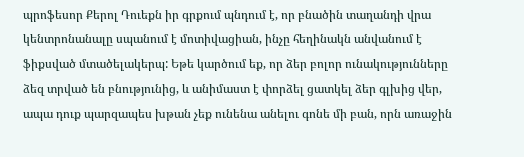պրոֆեսոր Քերոլ Դուեքն իր գրքում պնդում է, որ բնածին տաղանդի վրա կենտրոնանալը սպանում է մոտիվացիան, ինչը հեղինակն անվանում է ֆիքսված մտածելակերպ: Եթե կարծում եք, որ ձեր բոլոր ունակությունները ձեզ տրված են բնությունից, և անիմաստ է փորձել ցատկել ձեր գլխից վեր, ապա դուք պարզապես խթան չեք ունենա անելու գոնե մի բան, որն առաջին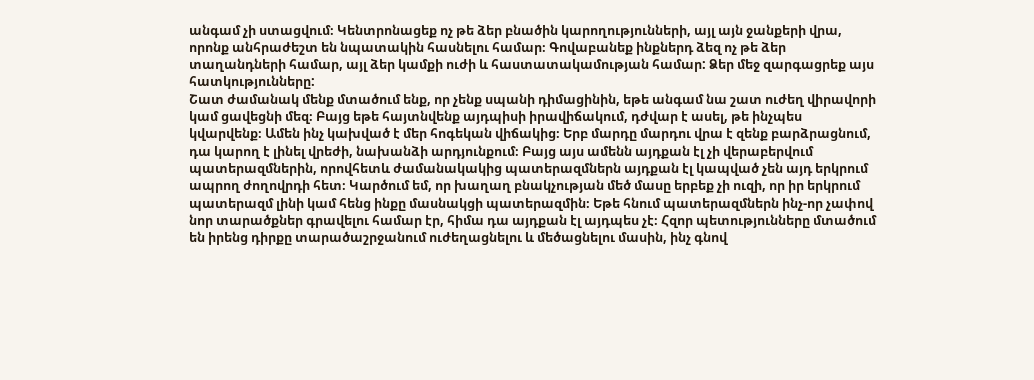անգամ չի ստացվում։ Կենտրոնացեք ոչ թե ձեր բնածին կարողությունների, այլ այն ջանքերի վրա, որոնք անհրաժեշտ են նպատակին հասնելու համար։ Գովաբանեք ինքներդ ձեզ ոչ թե ձեր տաղանդների համար, այլ ձեր կամքի ուժի և հաստատակամության համար: Ձեր մեջ զարգացրեք այս հատկությունները:
Շատ ժամանակ մենք մտածում ենք, որ չենք սպանի դիմացինին, եթե անգամ նա շատ ուժեղ վիրավորի կամ ցավեցնի մեզ։ Բայց եթե հայտնվենք այդպիսի իրավիճակում, դժվար է ասել, թե ինչպես կվարվենք։ Ամեն ինչ կախված է մեր հոգեկան վիճակից։ Երբ մարդը մարդու վրա է զենք բարձրացնում, դա կարող է լինել վրեժի, նախանձի արդյունքում։ Բայց այս ամենն այդքան էլ չի վերաբերվում պատերազմներին, որովհետև ժամանակակից պատերազմներն այդքան էլ կապված չեն այդ երկրում ապրող ժողովրդի հետ։ Կարծում եմ, որ խաղաղ բնակչության մեծ մասը երբեք չի ուզի, որ իր երկրում պատերազմ լինի կամ հենց ինքը մասնակցի պատերազմին։ Եթե հնում պատերազմներն ինչ-որ չափով նոր տարածքներ գրավելու համար էր, հիմա դա այդքան էլ այդպես չէ։ Հզոր պետությունները մտածում են իրենց դիրքը տարածաշրջանում ուժեղացնելու և մեծացնելու մասին, ինչ գնով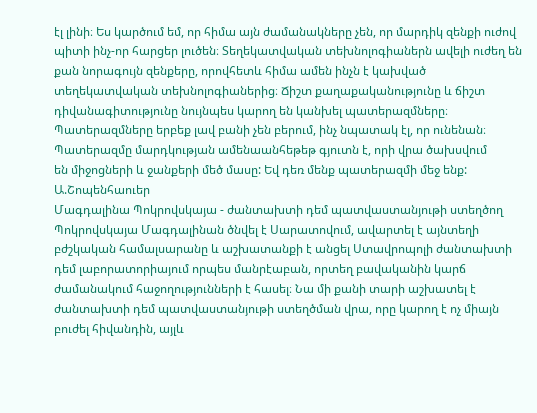էլ լինի։ Ես կարծում եմ, որ հիմա այն ժամանակները չեն, որ մարդիկ զենքի ուժով պիտի ինչ-որ հարցեր լուծեն։ Տեղեկատվական տեխնոլոգիաներն ավելի ուժեղ են քան նորագույն զենքերը, որովհետև հիմա ամեն ինչն է կախված տեղեկատվական տեխնոլոգիաներից։ Ճիշտ քաղաքականությունը և ճիշտ դիվանագիտությունը նույնպես կարող են կանխել պատերազմները։ Պատերազմները երբեք լավ բանի չեն բերում, ինչ նպատակ էլ, որ ունենան։
Պատերազմը մարդկության ամենաանհեթեթ գյուտն է, որի վրա ծախսվում
են միջոցների և ջանքերի մեծ մասը: Եվ դեռ մենք պատերազմի մեջ ենք:
Ա.Շոպենհաուեր
Մագդալինա Պոկրովսկայա - ժանտախտի դեմ պատվաստանյութի ստեղծող
Պոկրովսկայա Մագդալինան ծնվել է Սարատովում, ավարտել է այնտեղի բժշկական համալսարանը և աշխատանքի է անցել Ստավրոպոլի ժանտախտի դեմ լաբորատորիայում որպես մանրէաբան, որտեղ բավականին կարճ ժամանակում հաջողությունների է հասել։ Նա մի քանի տարի աշխատել է ժանտախտի դեմ պատվաստանյութի ստեղծման վրա, որը կարող է ոչ միայն բուժել հիվանդին, այլև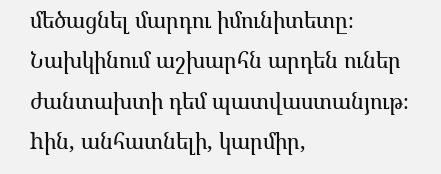մեծացնել մարդու իմունիտետը։ Նախկինում աշխարհն արդեն ուներ ժանտախտի դեմ պատվաստանյութ։
hին, անհատնելի, կարմիր,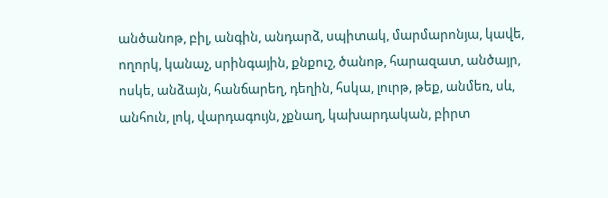անծանոթ, բիլ, անգին, անդարձ, սպիտակ, մարմարոնյա, կավե, ողորկ, կանաչ, սրինգային, քնքուշ, ծանոթ, հարազատ, անծայր, ոսկե, անձայն, հանճարեղ, դեղին, հսկա, լուրթ, թեք, անմեռ, սև, անհուն, լոկ, վարդագույն, չքնաղ, կախարդական, բիրտ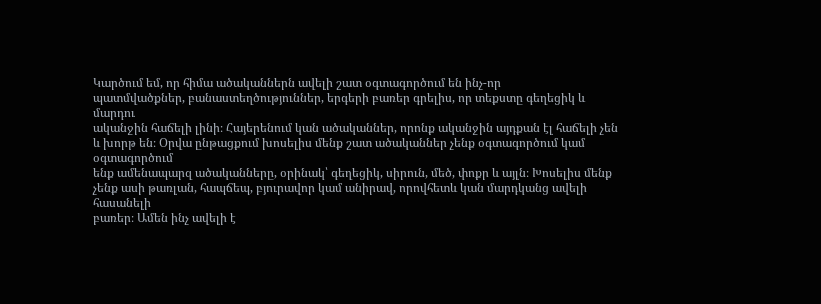Կարծում եմ, որ հիմա ածականներն ավելի շատ օգտագործում են ինչ-որ
պատմվածքներ, բանաստեղծություններ, երգերի բառեր գրելիս, որ տեքստը գեղեցիկ և մարդու
ականջին հաճելի լինի։ Հայերենում կան ածականներ, որոնք ականջին այդքան էլ հաճելի չեն
և խորթ են։ Օրվա ընթացքում խոսելիս մենք շատ ածականներ չենք օգտագործում կամ օգտագործում
ենք ամենապարզ ածականները, օրինակ՝ գեղեցիկ, սիրուն, մեծ, փոքր և այլն։ Խոսելիս մենք
չենք ասի թառլան, հապճեպ, բյուրավոր կամ անիրավ, որովհետև կան մարդկանց ավելի հասանելի
բառեր։ Ամեն ինչ ավելի է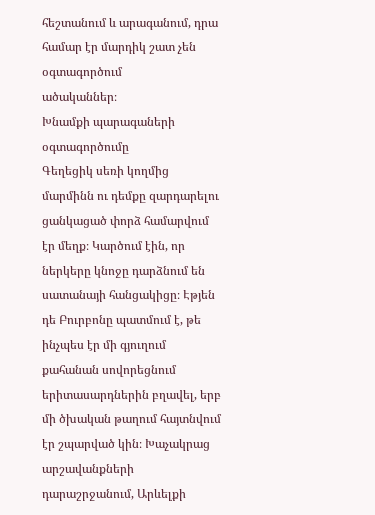հեշտանում և արագանում, դրա համար էր մարդիկ շատ չեն օգտագործում
ածականներ։
Խնամքի պարագաների օգտագործումը
Գեղեցիկ սեռի կողմից մարմինն ու դեմքը զարդարելու ցանկացած փորձ համարվում էր մեղք։ Կարծում էին, որ ներկերը կնոջը դարձնում են սատանայի հանցակիցը։ Էթյեն դե Բուրբոնը պատմում է, թե ինչպես էր մի գյուղում քահանան սովորեցնում երիտասարդներին բղավել, երբ մի ծխական թաղում հայտնվում էր շպարված կին։ Խաչակրաց արշավանքների դարաշրջանում, Արևելքի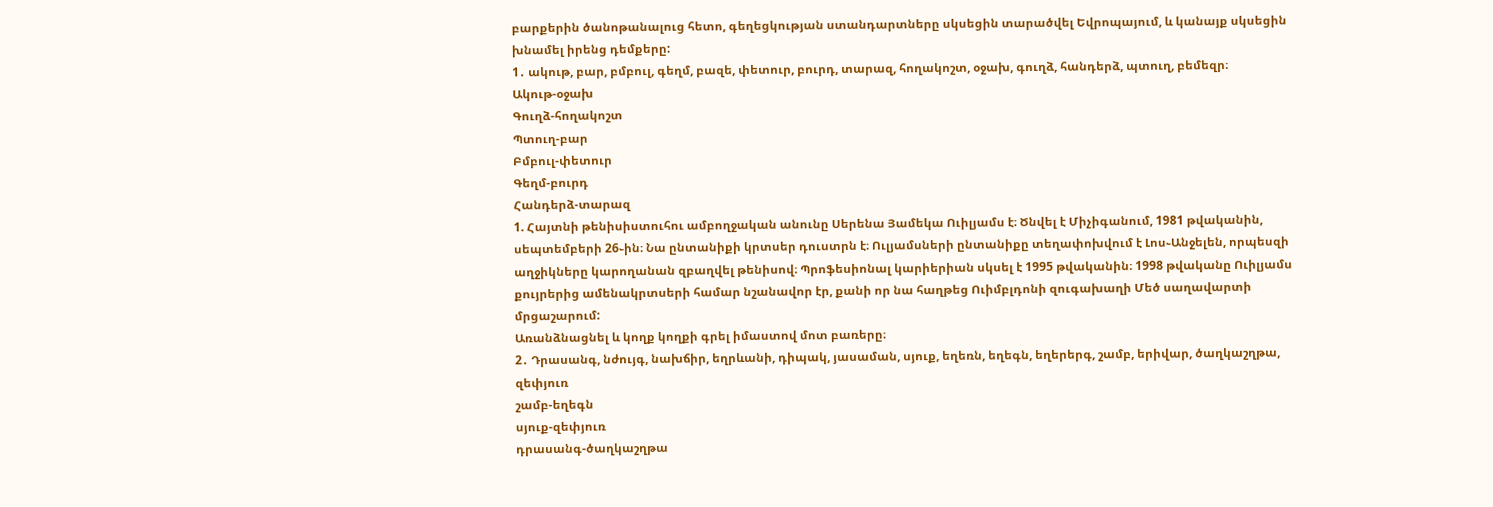բարքերին ծանոթանալուց հետո, գեղեցկության ստանդարտները սկսեցին տարածվել Եվրոպայում, և կանայք սկսեցին խնամել իրենց դեմքերը:
1․ ակութ, բար, բմբուլ, գեղմ, բազե, փետուր, բուրդ, տարազ, հողակոշտ, օջախ, գուղձ, հանդերձ, պտուղ, բեմեզր։
Ակութ-օջախ
Գուղձ-հողակոշտ
Պտուղ-բար
Բմբուլ-փետուր
Գեղմ-բուրդ
Հանդերձ-տարազ
1. Հայտնի թենիսիստուհու ամբողջական անունը Սերենա Յամեկա Ուիլյամս է։ Ծնվել է Միչիգանում, 1981 թվականին, սեպտեմբերի 26֊ին։ Նա ընտանիքի կրտսեր դուստրն է։ Ուլյամսների ընտանիքը տեղափոխվում է Լոս֊Անջելեն, որպեսզի աղջիկները կարողանան զբաղվել թենիսով։ Պրոֆեսիոնալ կարիերիան սկսել է 1995 թվականին։ 1998 թվականը Ուիլյամս քույրերից ամենակրտսերի համար նշանավոր էր, քանի որ նա հաղթեց Ուիմբլդոնի զուգախաղի Մեծ սաղավարտի մրցաշարում:
Առանձնացնել և կողք կողքի գրել իմաստով մոտ բառերը։
2․ Դրասանգ, նժույգ, նախճիր, եղրևանի, դիպակ, յասաման, սյուք, եղեռն, եղեգն, եղերերգ, շամբ, երիվար, ծաղկաշղթա, զեփյուռ
շամբ-եղեգն
սյուք-զեփյուռ
դրասանգ-ծաղկաշղթա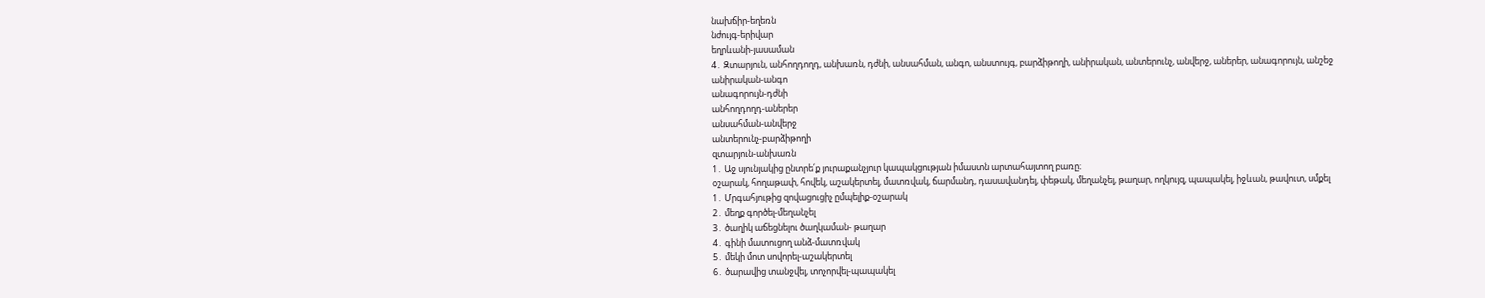նախճիր-եղեռն
նժույգ-երիվար
եղրևանի-յասաման
4․ Զտարյուն, անհողդողդ, անխառն, դժնի, անսահման, անգո, անստույգ, բարձիթողի, անիրական, անտերունչ, անվերջ, աներեր, անագորույն, անշեջ
անիրական-անգո
անագորույն-դժնի
անհողդողդ-աներեր
անսահման-անվերջ
անտերունչ-բարձիթողի
զտարյուն-անխառն
1․ Աջ սյունյակից ընտրե՛ք յուրաքանչյուր կապակցության իմաստն արտահայտող բառը։
օշարակ, հողաթափ, հովեկ, աշակերտել, մատռվակ, ճարմանդ, դասավանդել, փեթակ, մեղանչել, թաղար, ողկույզ, պապակել, իջևան, թավուտ, սմքել
1․ Մրգահյութից զովացուցիչ ըմպելիք-օշարակ
2․ մեղք գործել-մեղանչել
3․ ծաղիկ աճեցնելու ծաղկաման- թաղար
4․ գինի մատուցող անձ-մատռվակ
5․ մեկի մոտ սովորել-աշակերտել
6․ ծարավից տանջվել, տոչորվել-պապակել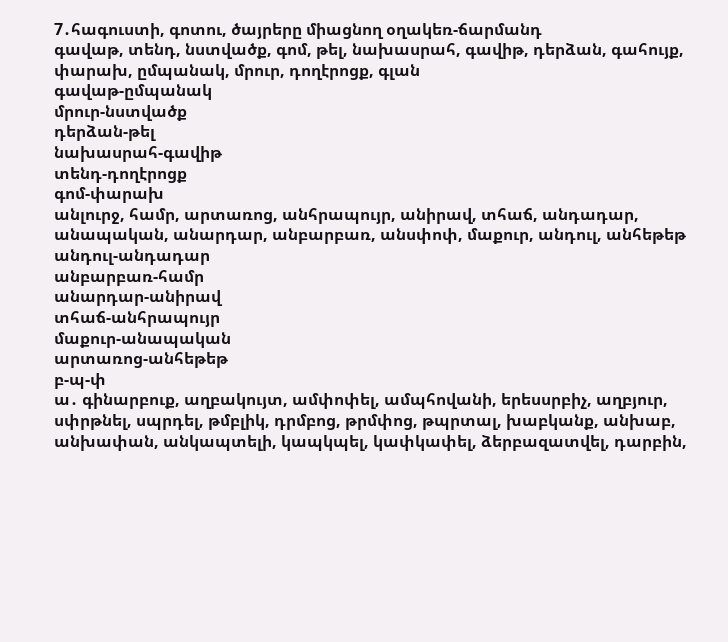7․հագուստի, գոտու, ծայրերը միացնող օղակեռ-ճարմանդ
գավաթ, տենդ, նստվածք, գոմ, թել, նախասրահ, գավիթ, դերձան, գահույք, փարախ, ըմպանակ, մրուր, դողէրոցք, գլան
գավաթ-ըմպանակ
մրուր-նստվածք
դերձան-թել
նախասրահ-գավիթ
տենդ-դողէրոցք
գոմ-փարախ
անլուրջ, համր, արտառոց, անհրապույր, անիրավ, տհաճ, անդադար, անապական, անարդար, անբարբառ, անսփոփ, մաքուր, անդուլ, անհեթեթ
անդուլ-անդադար
անբարբառ-համր
անարդար-անիրավ
տհաճ-անհրապույր
մաքուր-անապական
արտառոց-անհեթեթ
բ-պ-փ
ա․ գինարբուք, աղբակույտ, ամփոփել, ամպհովանի, երեսսրբիչ, աղբյուր, սփրթնել, սպրդել, թմբլիկ, դրմբոց, թրմփոց, թպրտալ, խաբկանք, անխաբ, անխափան, անկապտելի, կապկպել, կափկափել, ձերբազատվել, դարբին,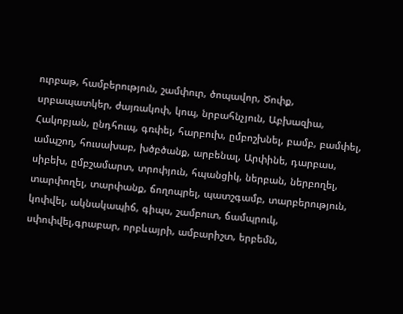ուրբաթ, համբերություն, շամփուր, ծոպավոր, Ծոփք, սրբապատկեր, ժայռակոփ, կոպ, նրբահնչյուն, Աբխազիա, Հակոբյան, ընդհուպ, գռփել, հարբուխ, ըմբոշխնել, բամբ, բամփել, ամպշող, հուսախաբ, խծբծանք, արբենալ, Արփինե, դարբաս, սիբեխ, ըմբշամարտ, տրոփյուն, հպանցիկ, ներբան, ներբողել, տարփողել, տարփանք, ճողոպրել, պատշգամբ, տարբերություն, կոփվել, ակնակապիճ, գիպս, շամբուտ, ճամպրուկ, սփոփվել,գրաբար, որբևայրի, ամբարիշտ, երբեմն,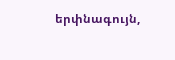երփնագույն,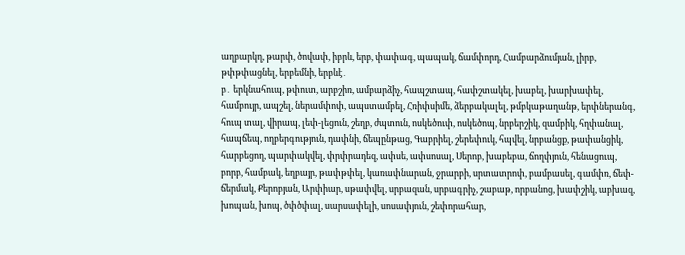աղբարկղ, թարփ, ծովափ, իբրև, երբ, փափագ, պապակ, ճամփորդ, Համբարձումյան, լիրբ, թփթփացնել, երբեմնի, երբևէ․
բ․ երկնահուպ, թփուտ, արբշիռ, ամբարձիչ, հապշտապ, հափշտակել, խաբել, խարխափել, համբույր, ապշել, ներամփոփ, ապստամբել, Հռիփսիմե, ձերբակալել, թմբկաթաղանթ, երփներանգ, հուպ տալ, վիրապ, լեփ-լեցուն, շեղբ, ժպտուն, ոսկեծուփ, ոսկեծոպ, նրբերշիկ, զամբիկ, հղփանալ, հապճեպ, ողբերգություն, դափնի, ճեպընթաց, Գաբրիել, շերեփուկ, հպվել, նրբանցք, թափանցիկ, հարբեցող, պարփակվել, փրփրադեզ, ափսե, ափսոսալ, Սերոբ, խաբեբա, ճողփյուն, հենացուպ, բորբ, համբակ, եղբայր, թափթփել, կառափնարան, ջրարբի, սրտատրոփ, բամբասել, գամփռ, ճեփ-ճերմակ, Քերոբյան, Արփիար, սթափվել, սրբազան, սրբագրիչ, շաբաթ, որբանոց, խափշիկ, աբխազ, խոպան, խոպ, ծփծփալ, սարսափելի, սոսափյուն, շեփորահար,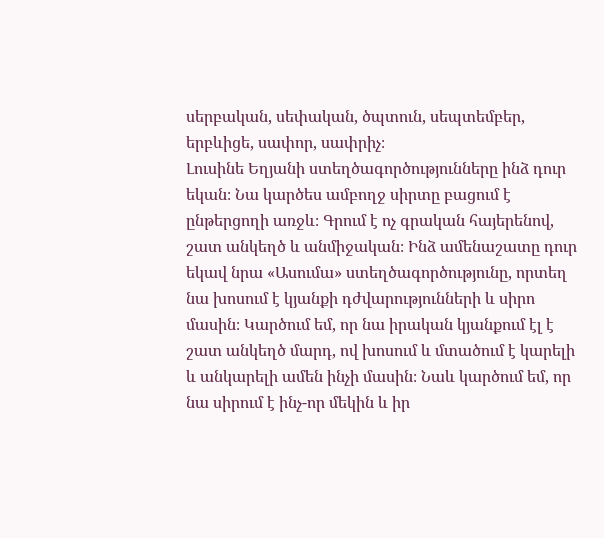սերբական, սեփական, ծպտուն, սեպտեմբեր, երբևիցե, սափոր, սափրիչ։
Լուսինե Եղյանի ստեղծագործությունները ինձ դուր եկան։ Նա կարծես ամբողջ սիրտը բացում է ընթերցողի առջև։ Գրում է ոչ գրական հայերենով, շատ անկեղծ և անմիջական։ Ինձ ամենաշատը դուր եկավ նրա «Ասումա» ստեղծագործությունը, որտեղ նա խոսում է կյանքի դժվարությունների և սիրո մասին։ Կարծում եմ, որ նա իրական կյանքում էլ է շատ անկեղծ մարդ, ով խոսում և մտածում է կարելի և անկարելի ամեն ինչի մասին։ Նաև կարծում եմ, որ նա սիրում է ինչ-որ մեկին և իր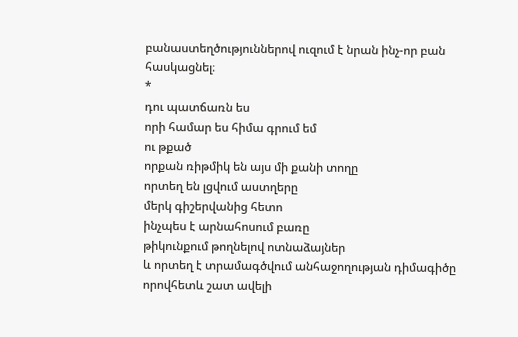բանաստեղծություններով ուզում է նրան ինչ-որ բան հասկացնել։
*
դու պատճառն ես
որի համար ես հիմա գրում եմ
ու թքած
որքան ռիթմիկ են այս մի քանի տողը
որտեղ են լցվում աստղերը
մերկ գիշերվանից հետո
ինչպես է արնահոսում բառը
թիկունքում թողնելով ոտնաձայներ
և որտեղ է տրամագծվում անհաջողության դիմագիծը
որովհետև շատ ավելի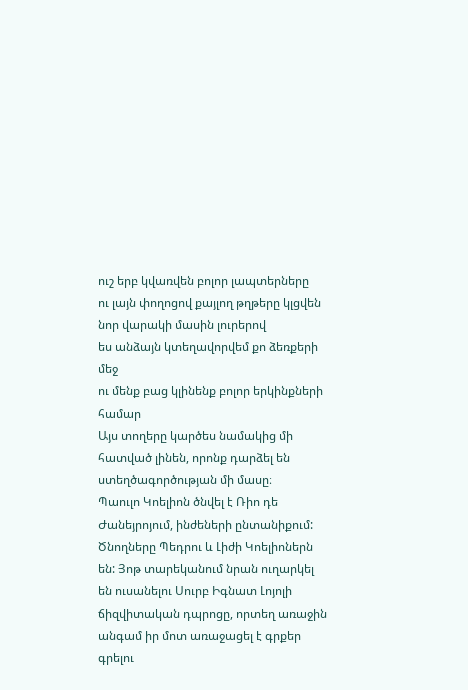ուշ երբ կվառվեն բոլոր լապտերները
ու լայն փողոցով քայլող թղթերը կլցվեն նոր վարակի մասին լուրերով
ես անձայն կտեղավորվեմ քո ձեռքերի մեջ
ու մենք բաց կլինենք բոլոր երկինքների համար
Այս տողերը կարծես նամակից մի հատված լինեն, որոնք դարձել են ստեղծագործության մի մասը։
Պաուլո Կոելիոն ծնվել է Ռիո դե Ժանեյրոյում, ինժեների ընտանիքում: Ծնողները Պեդրու և Լիժի Կոելիոներն են: Յոթ տարեկանում նրան ուղարկել են ուսանելու Սուրբ Իգնատ Լոյոլի ճիզվիտական դպրոցը, որտեղ առաջին անգամ իր մոտ առաջացել է գրքեր գրելու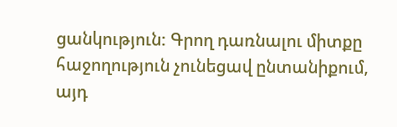ցանկություն: Գրող դառնալու միտքը հաջողություն չունեցավ ընտանիքում, այդ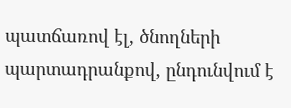պատճառով էլ, ծնողների պարտադրանքով, ընդունվում է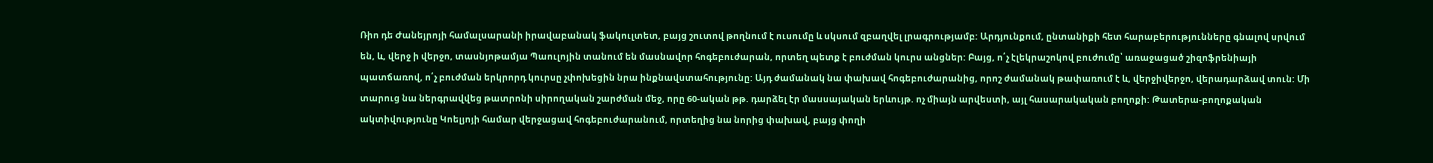Ռիո դե Ժանեյրոյի համալսարանի իրավաբանակ ֆակուլտետ, բայց շուտով թողնում է ուսումը և սկսում զբաղվել լրագրությամբ: Արդյունքում, ընտանիքի հետ հարաբերությունները գնալով սրվում են, և, վերջ ի վերջո, տասնյոթամյա Պաուլոյին տանում են մասնավոր հոգեբուժարան, որտեղ պետք է բուժման կուրս անցներ: Բայց, ո՛չ էլեկրաշոկով բուժումը՝ առաջացած շիզոֆրենիայի պատճառով, ո՛չ բուժման երկրորդ կուրսը չփոխեցին նրա ինքնավստահությունը: Այդ ժամանակ նա փախավ հոգեբուժարանից, որոշ ժամանակ թափառում է և, վերջիվերջո, վերադարձավ տուն: Մի տարուց նա ներգրավվեց թատրոնի սիրողական շարժման մեջ, որը 60-ական թթ. դարձել էր մասսայական երևույթ. ոչ միայն արվեստի, այլ հասարակական բողոքի: Թատերա-բողոքական ակտիվությունը Կոելյոյի համար վերջացավ հոգեբուժարանում, որտեղից նա նորից փախավ, բայց փողի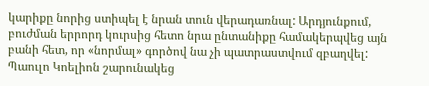կարիքը նորից ստիպել է նրան տուն վերադառնալ: Արդյունքում, բուժման երրորդ կուրսից հետո նրա ընտանիքը համակերպվեց այն բանի հետ, որ «նորմալ» գործով նա չի պատրաստվում զբաղվել: Պաուլո Կոելիոն շարունակեց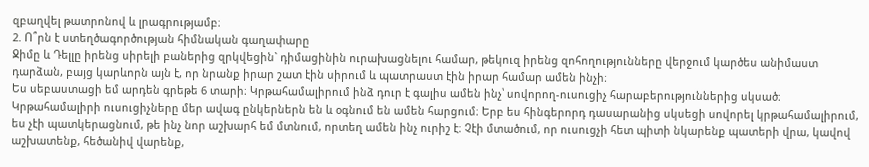զբաղվել թատրոնով և լրագրությամբ։
2. Ո՞րն է ստեղծագործության հիմնական գաղափարը
Ջիմը և Դելլը իրենց սիրելի բաներից զրկվեցին` դիմացինին ուրախացնելու համար, թեկուզ իրենց զոհողությունները վերջում կարծես անիմաստ դարձան, բայց կարևորն այն է, որ նրանք իրար շատ էին սիրում և պատրաստ էին իրար համար ամեն ինչի։
Ես սեբաստացի եմ արդեն գրեթե 6 տարի։ Կրթահամալիրում ինձ դուր է գալիս ամեն ինչ՝ սովորող-ուսուցիչ հարաբերություններից սկսած։ Կրթահամալիրի ուսուցիչները մեր ավագ ընկերներն են և օգնում են ամեն հարցում։ Երբ ես հինգերորդ դասարանից սկսեցի սովորել կրթահամալիրում, ես չէի պատկերացնում, թե ինչ նոր աշխարհ եմ մտնում, որտեղ ամեն ինչ ուրիշ է։ Չէի մտածում, որ ուսուցչի հետ պիտի նկարենք պատերի վրա, կավով աշխատենք, հեծանիվ վարենք,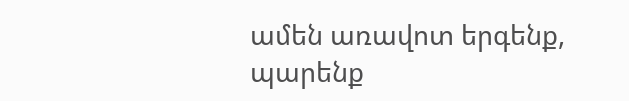ամեն առավոտ երգենք, պարենք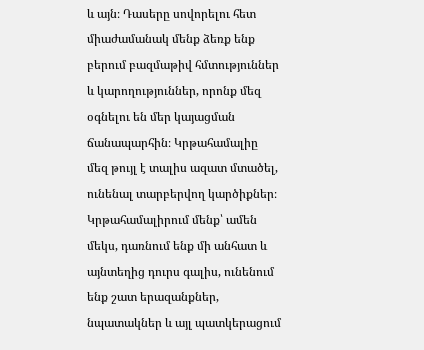և այն։ Դասերը սովորելու հետ միաժամանակ մենք ձեռք ենք բերում բազմաթիվ հմտություններ և կարողություններ, որոնք մեզ օգնելու են մեր կայացման ճանապարհին։ Կրթահամալիը մեզ թույլ է տալիս ազատ մտածել, ունենալ տարբերվող կարծիքներ։ Կրթահամալիրում մենք՝ ամեն մեկս, դառնում ենք մի անհատ և այնտեղից դուրս գալիս, ունենում ենք շատ երազանքներ, նպատակներ և այլ պատկերացում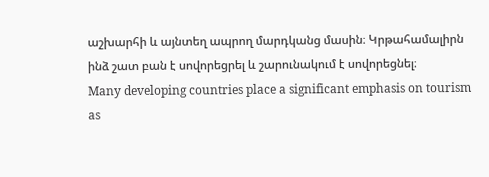աշխարհի և այնտեղ ապրող մարդկանց մասին։ Կրթահամալիրն ինձ շատ բան է սովորեցրել և շարունակում է սովորեցնել։
Many developing countries place a significant emphasis on tourism as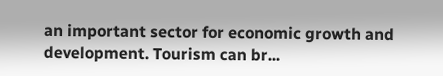an important sector for economic growth and development. Tourism can br...